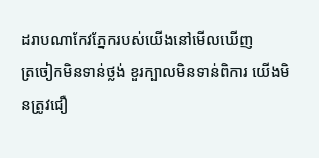ដរាបណាកែវភ្នែករបស់យើងនៅមើលឃើញ
ត្រចៀកមិនទាន់ថ្លង់ ខួរក្បាលមិនទាន់ពិការ យើងមិនត្រូវជឿ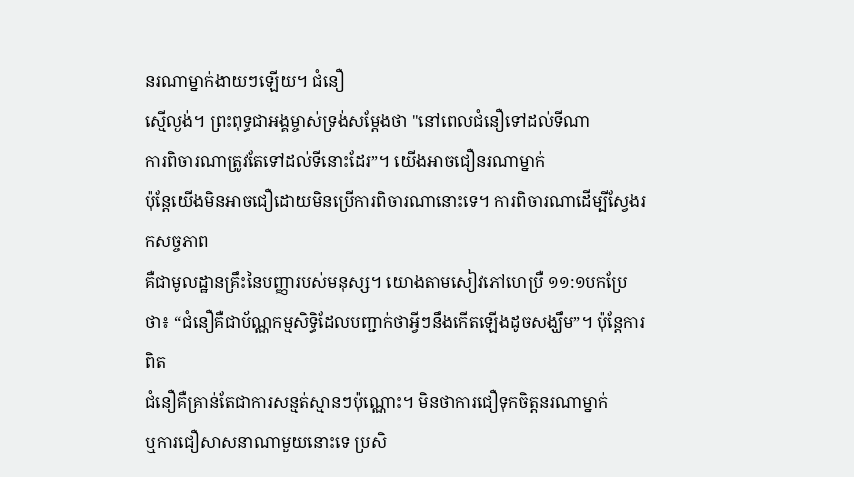នរណាម្នាក់ងាយៗឡើយ។ ជំនឿ
ស្មើល្ងង់។ ព្រះពុទ្ធជាអង្គម្ចាស់ទ្រង់សម្ដែងថា "នៅពេលជំនឿទៅដល់ទីណា
ការពិចារណាត្រូវតែទៅដល់ទីនោះដែរ”។ យើងអាចជឿនរណាម្នាក់
ប៉ុន្ដែយើងមិនអាចជឿដោយមិនប្រើការពិចារណានោះទេ។ ការពិចារណាដើម្បីស្វែងរកសច្ចភាព
គឺជាមូលដ្ឋានគ្រឹះនៃបញ្ញារបស់មនុស្ស។ យោងតាមសៀវភៅហេប្រឺ ១១:១បកប្រែថា៖ “ជំនឿគឺជាប័ណ្ណកម្មសិទ្ធិដែលបញ្ជាក់ថាអ្វីៗនឹងកើតឡើងដូចសង្ឃឹម”។ ប៉ុន្ដែការពិត
ជំនឿគឺគ្រាន់តែជាការសន្មត់ស្មានៗប៉ុណ្ណោះ។ មិនថាការជឿទុកចិត្តនរណាម្នាក់
ឬការជឿសាសនាណាមួយនោះទេ ប្រសិ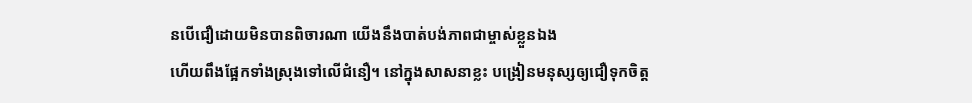នបើជឿដោយមិនបានពិចារណា យើងនឹងបាត់បង់ភាពជាម្ចាស់ខ្លួនឯង
ហើយពឹងផ្អែកទាំងស្រុងទៅលើជំនឿ។ នៅក្នុងសាសនាខ្លះ បង្រៀនមនុស្សឲ្យជឿទុកចិត្ត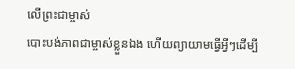លើព្រះជាម្ចាស់
បោះបង់ភាពជាម្ចាស់ខ្លួនឯង ហើយព្យាយាមធ្វើអ្វីៗដើម្បី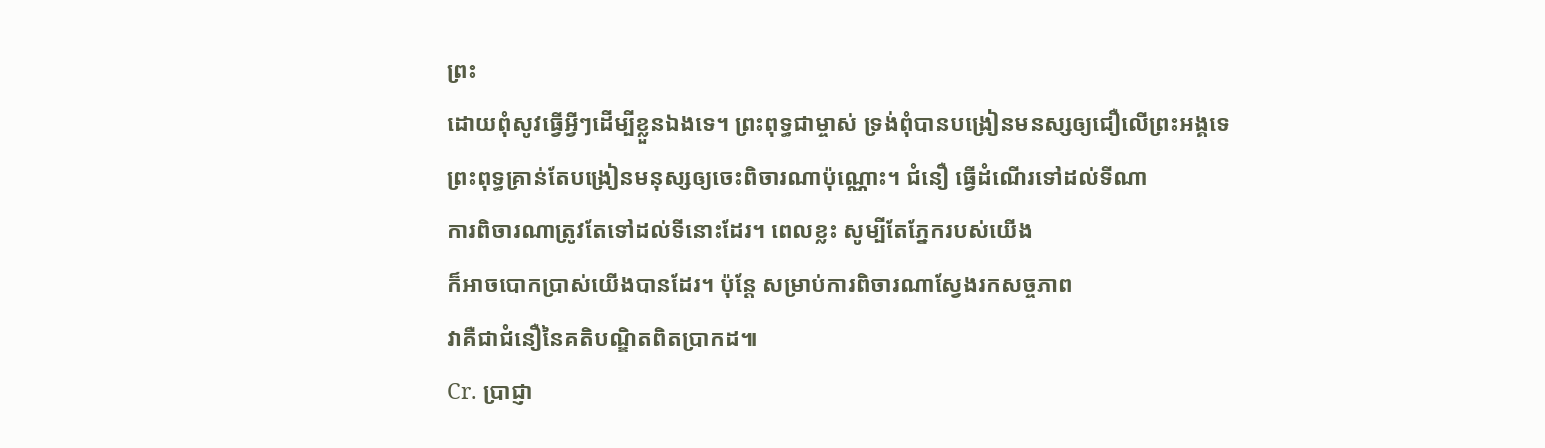ព្រះ
ដោយពុំសូវធ្វើអ្វីៗដើម្បីខ្លួនឯងទេ។ ព្រះពុទ្ធជាម្ចាស់ ទ្រង់ពុំបានបង្រៀនមនស្សឲ្យជឿលើព្រះអង្គទេ
ព្រះពុទ្ធគ្រាន់តែបង្រៀនមនុស្សឲ្យចេះពិចារណាប៉ុណ្ណោះ។ ជំនឿ ធ្វើដំណើរទៅដល់ទីណា
ការពិចារណាត្រូវតែទៅដល់ទីនោះដែរ។ ពេលខ្លះ សូម្បីតែភ្នែករបស់យើង
ក៏អាចបោកប្រាស់យើងបានដែរ។ ប៉ុន្ដែ សម្រាប់ការពិចារណាស្វែងរកសច្ចភាព
វាគឺជាជំនឿនៃគតិបណ្ឌិតពិតប្រាកដ៕
Cr. ប្រាជ្ញា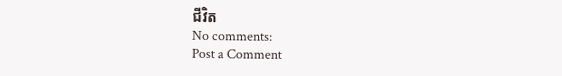ជីវិត
No comments:
Post a Comment